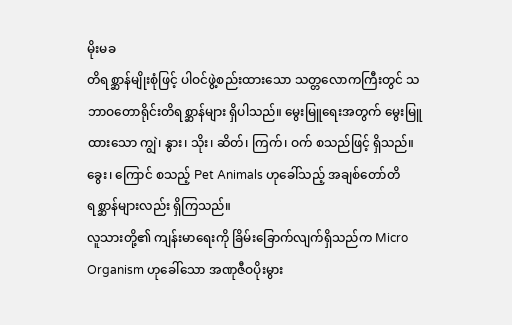မိုးမခ
တိရစ္ဆာန်မျိုးစုံဖြင့် ပါဝင်ဖွဲ့စည်းထားသော သတ္တလောကကြီးတွင် သဘာဝတောရိုင်းတိရစ္ဆာန်များ ရှိပါသည်။ မွေးမြူရေးအတွက် မွေးမြူထားသော ကျွဲ၊ နွား၊ သိုး၊ ဆိတ်၊ ကြက်၊ ဝက် စသည်ဖြင့် ရှိသည်။ ခွေး၊ ကြောင် စသည့် Pet Animals ဟုခေါ်သည့် အချစ်တော်တိရစ္ဆာန်များလည်း ရှိကြသည်။
လူသားတို့၏ ကျန်းမာရေးကို ခြိမ်းခြောက်လျက်ရှိသည်က Micro Organism ဟုခေါ်သော အဏုဇီဝပိုးမွား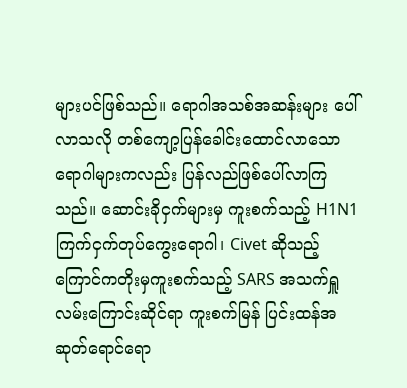များပင်ဖြစ်သည်။ ရောဂါအသစ်အဆန်းများ ပေါ်လာသလို တစ်ကျော့ပြန်ခေါင်းထောင်လာသော ရောဂါများကလည်း ပြန်လည်ဖြစ်ပေါ်လာကြသည်။ ဆောင်းခိုငှက်များမှ ကူးစက်သည့် H1N1 ကြက်ငှက်တုပ်ကွေးရောဂါ၊ Civet ဆိုသည့် ကြောင်ကတိုးမှကူးစက်သည့် SARS အသက်ရှူလမ်းကြောင်းဆိုင်ရာ ကူးစက်မြန် ပြင်းထန်အဆုတ်ရောင်ရော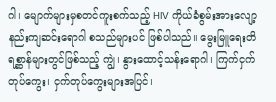ဂါ၊ မျောက်များမှစတင်ကူးစက်သည့် HIV ကိုယ်ခံစွမ်းအားလျော့နည်းကျဆင်းရောဂါ စသည်များပင် ဖြစ်ပါသည်။ မွေးမြူရေးတိရစ္ဆာန်များတွင်ဖြစ်သည့် ကျွဲ၊ နွားထောင့်သန်းရောဂါ၊ ကြက်ငှက်တုပ်ကွေး၊ ငှက်တုပ်ကွေးများအပြင်၊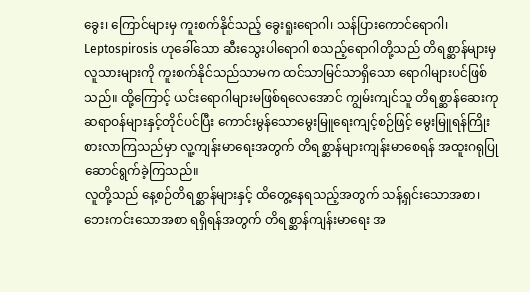ခွေး၊ ကြောင်များမှ ကူးစက်နိုင်သည့် ခွေးရူးရောဂါ၊ သန်ပြားကောင်ရောဂါ၊ Leptospirosis ဟုခေါ်သော ဆီးသွေးပါရောဂါ စသည့်ရောဂါတို့သည် တိရစ္ဆာန်များမှ လူသားများကို ကူးစက်နိုင်သည်သာမက ထင်သာမြင်သာရှိသော ရောဂါများပင်ဖြစ်သည်။ ထို့ကြောင့် ယင်းရောဂါများမဖြစ်ရလေအောင် ကျွမ်းကျင်သူ တိရစ္ဆာန်ဆေးကုဆရာဝန်များနှင့်တိုင်ပင်ပြီး ကောင်းမွန်သောမွေးမြူရေးကျင့်စဉ်ဖြင့် မွေးမြူရန်ကြိုးစားလာကြသည်မှာ လူ့ကျန်းမာရေးအတွက် တိရစ္ဆာန်များကျန်းမာစေရန် အထူးဂရုပြုဆောင်ရွက်ခဲ့ကြသည်။
လူတို့သည် နေ့စဉ်တိရစ္ဆာန်များနှင့် ထိတွေ့နေရသည့်အတွက် သန့်ရှင်းသောအစာ၊ ဘေးကင်းသောအစာ ရရှိရန်အတွက် တိရစ္ဆာန်ကျန်းမာရေး အ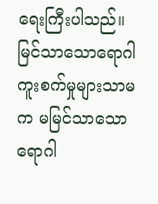ရေးကြီးပါသည်။ မြင်သာသောရောဂါကူးစက်မှုများသာမက မမြင်သာသောရောဂါ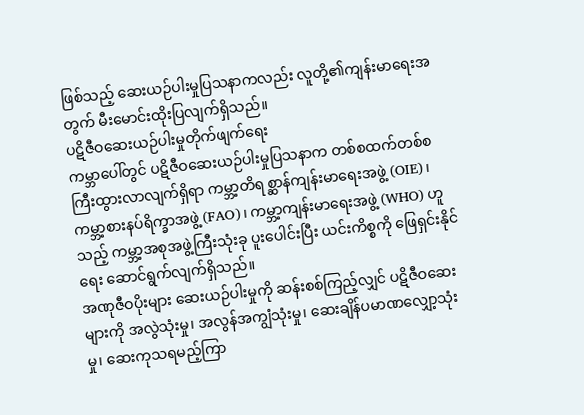ဖြစ်သည့် ဆေးယဉ်ပါးမှုပြသနာကလည်း လူတို့၏ကျန်းမာရေးအတွက် မီးမောင်းထိုးပြလျက်ရှိသည်။
ပဋိဇီဝဆေးယဉ်ပါးမှုတိုက်ဖျက်ရေး
ကမ္ဘာပေါ်တွင် ပဋိဇီဝဆေးယဉ်ပါးမှုပြသနာက တစ်စထက်တစ်စ ကြီးထွားလာလျက်ရှိရာ ကမ္ဘာ့တိရစ္ဆာန်ကျန်းမာရေးအဖွဲ့ (OIE)၊ကမ္ဘာ့စားနပ်ရိက္ခာအဖွဲ့ (FAO)၊ ကမ္ဘာ့ကျန်းမာရေးအဖွဲ့ (WHO) ဟူသည့် ကမ္ဘာ့အစုအဖွဲ့ကြီးသုံးခု ပူးပေါင်းပြီး ယင်းကိစ္စကို ဖြေရှင်းနိုင်ရေး ဆောင်ရွက်လျက်ရှိသည်။
အဏုဇီဝပိုးများ ဆေးယဉ်ပါးမှုကို ဆန်းစစ်ကြည့်လျှင် ပဋိဇီဝဆေးများကို အလွဲသုံးမှု၊ အလွန်အကျွံသုံးမှု၊ ဆေးချိန်ပမာဏလျှော့သုံးမှု၊ ဆေးကုသရမည့်ကြာ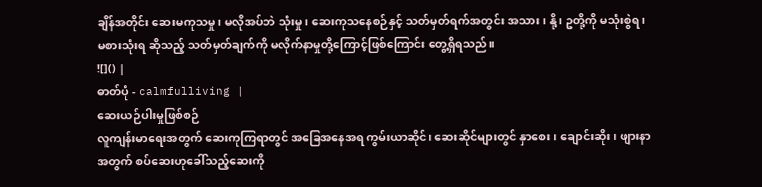ချိန်အတိုင်း ဆေးမကုသမှု၊ မလိုအပ်ဘဲ သုံးမှု၊ ဆေးကုသနေစဉ်နှင့် သတ်မှတ်ရက်အတွင်း အသား၊ နို့၊ ဥတို့ကို မသုံးစွဲရ၊ မစားသုံးရ ဆိုသည့် သတ်မှတ်ချက်ကို မလိုက်နာမှုတို့ကြောင့်ဖြစ်ကြောင်း တွေ့ရှိရသည်။
![]() |
ဓာတ်ပုံ - calmfulliving |
ဆေးယဉ်ပါးမှုဖြစ်စဉ်
လူကျန်းမာရေးအတွက် ဆေးကုကြရာတွင် အခြေအနေအရ ကွမ်းယာဆိုင်၊ ဆေးဆိုင်များတွင် နှာစေး၊ ချောင်းဆိုး၊ ဖျားနာအတွက် စပ်ဆေးဟုခေါ်သည့်ဆေးကို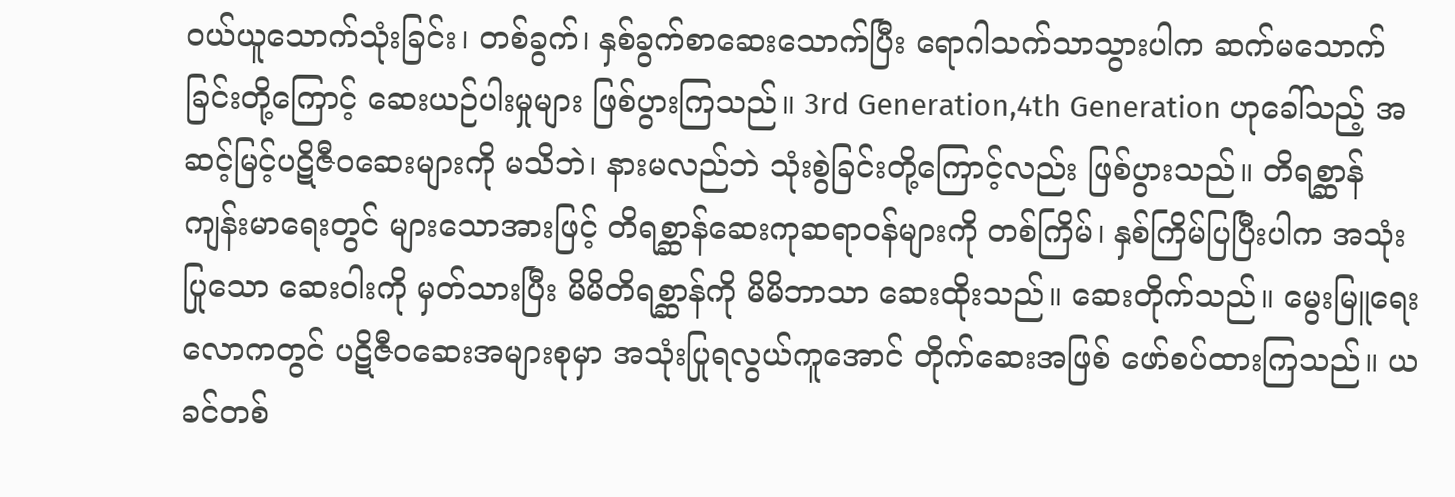ဝယ်ယူသောက်သုံးခြင်း၊ တစ်ခွက်၊ နှစ်ခွက်စာဆေးသောက်ပြီး ရောဂါသက်သာသွားပါက ဆက်မသောက်ခြင်းတို့ကြောင့် ဆေးယဉ်ပါးမှုများ ဖြစ်ပွားကြသည်။ 3rd Generation,4th Generation ဟုခေါ်သည့် အဆင့်မြင့်ပဋိဇီဝဆေးများကို မသိဘဲ၊ နားမလည်ဘဲ သုံးစွဲခြင်းတို့ကြောင့်လည်း ဖြစ်ပွားသည်။ တိရစ္ဆာန်ကျန်းမာရေးတွင် များသောအားဖြင့် တိရစ္ဆာန်ဆေးကုဆရာဝန်များကို တစ်ကြိမ်၊ နှစ်ကြိမ်ပြပြီးပါက အသုံးပြုသော ဆေးဝါးကို မှတ်သားပြီး မိမိတိရစ္ဆာန်ကို မိမိဘာသာ ဆေးထိုးသည်။ ဆေးတိုက်သည်။ မွေးမြူရေးလောကတွင် ပဋိဇီဝဆေးအများစုမှာ အသုံးပြုရလွယ်ကူအောင် တိုက်ဆေးအဖြစ် ဖော်စပ်ထားကြသည်။ ယခင်တစ်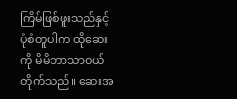ကြိမ်ဖြစ်ဖူးသည်နှင့် ပုံစံတူပါက ထိုဆေးကို မိမိဘာသာဝယ်တိုက်သည်။ ဆေးအ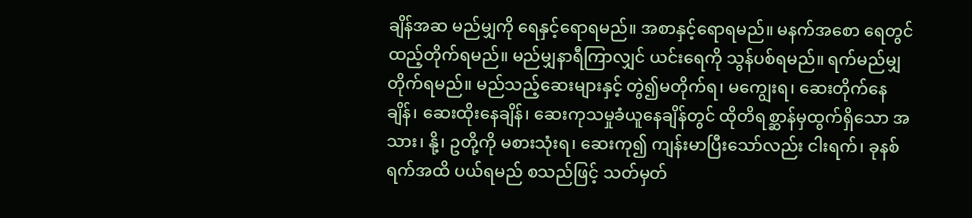ချိန်အဆ မည်မျှကို ရေနှင့်ရောရမည်။ အစာနှင့်ရောရမည်။ မနက်အစော ရေတွင်ထည့်တိုက်ရမည်။ မည်မျှနာရီကြာလျှင် ယင်းရေကို သွန်ပစ်ရမည်။ ရက်မည်မျှတိုက်ရမည်။ မည်သည့်ဆေးများနှင့် တွဲ၍မတိုက်ရ၊ မကျွေးရ၊ ဆေးတိုက်နေချိန်၊ ဆေးထိုးနေချိန်၊ ဆေးကုသမှုခံယူနေချိန်တွင် ထိုတိရစ္ဆာန်မှထွက်ရှိသော အသား၊ နို့၊ ဥတို့ကို မစားသုံးရ၊ ဆေးကု၍ ကျန်းမာပြီးသော်လည်း ငါးရက်၊ ခုနစ်ရက်အထိ ပယ်ရမည် စသည်ဖြင့် သတ်မှတ်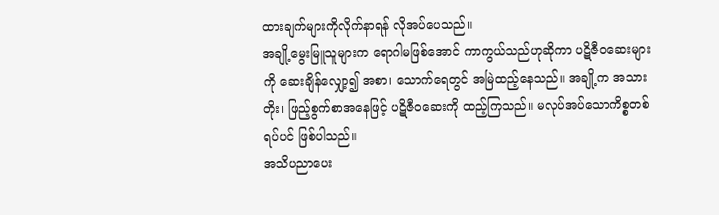ထားချက်များကိုလိုက်နာရန် လိုအပ်ပေသည်။
အချို့မွေးမြူသူများက ရောဂါမဖြစ်အောင် ကာကွယ်သည်ဟုဆိုကာ ပဋိဇီဝဆေးများကို ဆေးချိန်လျှော့၍ အစာ၊ သောက်ရေတွင် အမြဲထည့်နေသည်။ အချို့က အသားတိုး၊ ဖြည့်စွက်စာအနေဖြင့် ပဋိဇီဝဆေးကို ထည့်ကြသည်။ မလုပ်အပ်သောကိစ္စတစ်ရပ်ပင် ဖြစ်ပါသည်။
အသိပညာပေး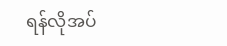ရန်လိုအပ်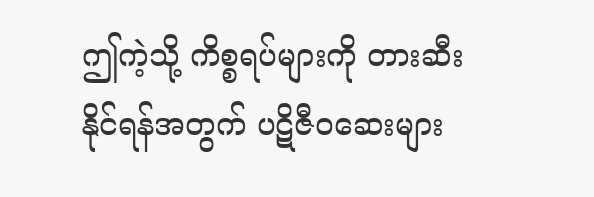ဤကဲ့သို့ ကိစ္စရပ်များကို တားဆီးနိုင်ရန်အတွက် ပဋိဇီဝဆေးများ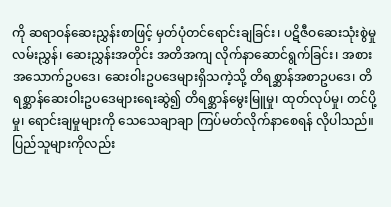ကို ဆရာဝန်ဆေးညွှန်းစာဖြင့် မှတ်ပုံတင်ရောင်းချခြင်း၊ ပဋိဇီဝဆေးသုံးစွဲမှု လမ်းညွှန်၊ ဆေးညွှန်းအတိုင်း အတိအကျ လိုက်နာဆောင်ရွက်ခြင်း၊ အစားအသောက်ဥပဒေ၊ ဆေးဝါးဥပဒေများရှိသကဲ့သို့ တိရစ္ဆာန်အစာဥပဒေ၊ တိရစ္ဆာန်ဆေးဝါးဥပဒေများရေးဆွဲ၍ တိရစ္ဆာန်မွေးမြူမှု၊ ထုတ်လုပ်မှု၊ တင်ပို့မှု၊ ရောင်းချမှုများကို သေသေချာချာ ကြပ်မတ်လိုက်နာစေရန် လိုပါသည်။ ပြည်သူများကိုလည်း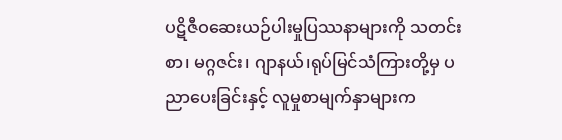ပဋိဇီဝဆေးယဉ်ပါးမှုပြဿနာများကို သတင်းစာ၊ မဂ္ဂဇင်း၊ ဂျာနယ်၊ရုပ်မြင်သံကြားတို့မှ ပညာပေးခြင်းနှင့် လူမှုစာမျက်နှာများက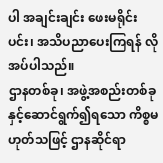ပါ အချင်းချင်း ဖေးမရိုင်းပင်း၊ အသိပညာပေးကြရန် လိုအပ်ပါသည်။
ဌာနတစ်ခု၊ အဖွဲ့အစည်းတစ်ခုနှင့်ဆောင်ရွက်၍ရသော ကိစ္စမဟုတ်သဖြင့် ဌာနဆိုင်ရာ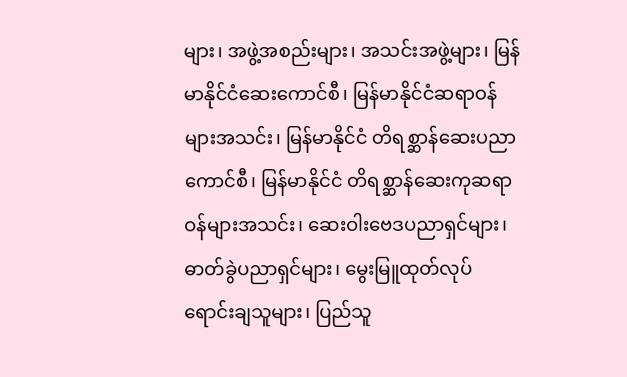များ၊ အဖွဲ့အစည်းများ၊ အသင်းအဖွဲ့များ၊ မြန်မာနိုင်ငံဆေးကောင်စီ၊ မြန်မာနိုင်ငံဆရာဝန်များအသင်း၊ မြန်မာနိုင်ငံ တိရစ္ဆာန်ဆေးပညာကောင်စီ၊ မြန်မာနိုင်ငံ တိရစ္ဆာန်ဆေးကုဆရာဝန်များအသင်း၊ ဆေးဝါးဗေဒပညာရှင်များ၊ ဓာတ်ခွဲပညာရှင်များ၊ မွေးမြူထုတ်လုပ်ရောင်းချသူများ၊ ပြည်သူ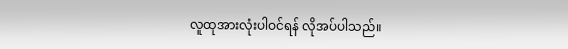လူထုအားလုံးပါဝင်ရန် လိုအပ်ပါသည်။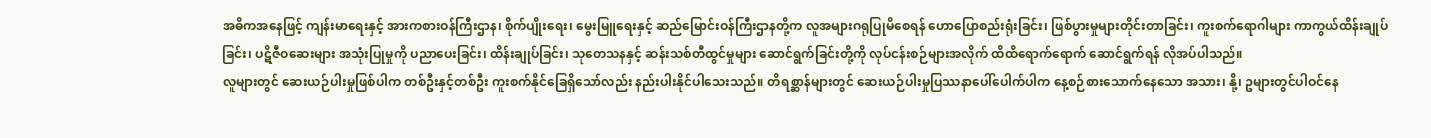အဓိကအနေဖြင့် ကျန်းမာရေးနှင့် အားကစားဝန်ကြီးဌာန၊ စိုက်ပျိုးရေး၊ မွေးမြူရေးနှင့် ဆည်မြောင်းဝန်ကြီးဌာနတို့က လူအများဂရုပြုမိစေရန် ဟောပြောစည်းရုံးခြင်း၊ ဖြစ်ပွားမှုများတိုင်းတာခြင်း၊ ကူးစက်ရောဂါများ ကာကွယ်ထိန်းချုပ်ခြင်း၊ ပဋိဇီဝဆေးများ အသုံးပြုမှုကို ပညာပေးခြင်း၊ ထိန်းချုပ်ခြင်း၊ သုတေသနနှင့် ဆန်းသစ်တီထွင်မှုများ ဆောင်ရွက်ခြင်းတို့ကို လုပ်ငန်းစဉ်များအလိုက် ထိထိရောက်ရောက် ဆောင်ရွက်ရန် လိုအပ်ပါသည်။
လူများတွင် ဆေးယဉ်ပါးမှုဖြစ်ပါက တစ်ဦးနှင့်တစ်ဦး ကူးစက်နိုင်ခြေရှိသော်လည်း နည်းပါးနိုင်ပါသေးသည်။ တိရစ္ဆာန်များတွင် ဆေးယဉ်ပါးမှုပြဿနာပေါ်ပေါက်ပါက နေ့စဉ်စားသောက်နေသော အသား၊ နို့၊ ဥများတွင်ပါဝင်နေ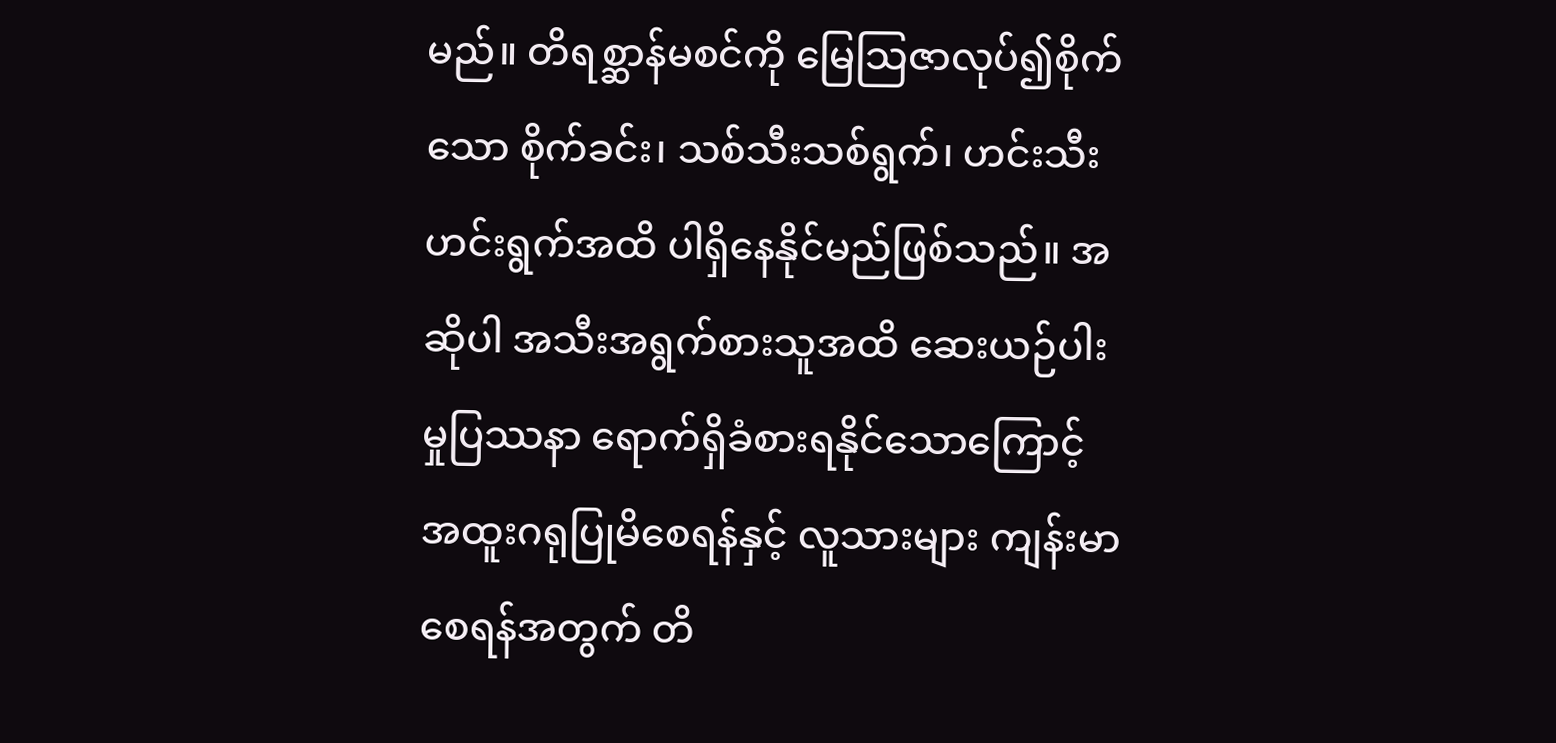မည်။ တိရစ္ဆာန်မစင်ကို မြေသြဇာလုပ်၍စိုက်သော စိုက်ခင်း၊ သစ်သီးသစ်ရွက်၊ ဟင်းသီးဟင်းရွက်အထိ ပါရှိနေနိုင်မည်ဖြစ်သည်။ အဆိုပါ အသီးအရွက်စားသူအထိ ဆေးယဉ်ပါးမှုပြဿနာ ရောက်ရှိခံစားရနိုင်သောကြောင့် အထူးဂရုပြုမိစေရန်နှင့် လူသားများ ကျန်းမာစေရန်အတွက် တိ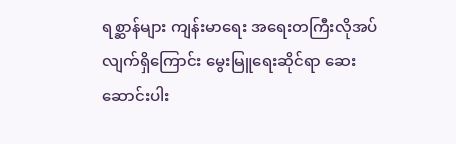ရစ္ဆာန်များ ကျန်းမာရေး အရေးတကြီးလိုအပ်လျက်ရှိကြောင်း မွေးမြူရေးဆိုင်ရာ ဆေးဆောင်းပါး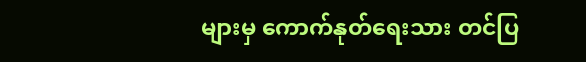များမှ ကောက်နုတ်ရေးသား တင်ပြ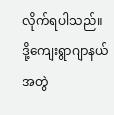လိုက်ရပါသည်။
ဒို့ကျေးရွာဂျာနယ် အတွဲ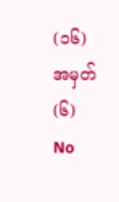(၁၆) အမှတ် (၆)
No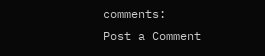comments:
Post a Comment